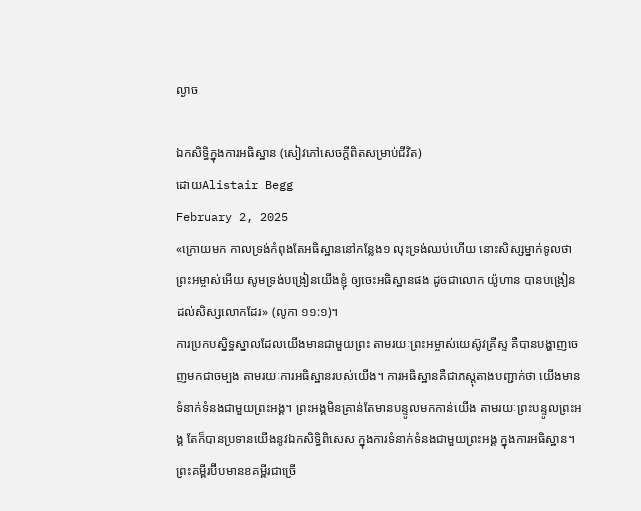ល្ងាច

ឯកសិទ្ធិក្នុងការអធិស្ឋាន (សៀវភៅសេចក្ដីពិតសម្រាប់ជីវិត)
ដោយAlistair Begg
February 2, 2025
«ក្រោយមក កាលទ្រង់កំពុងតែអធិស្ឋាននៅកន្លែង១ លុះទ្រង់ឈប់ហើយ នោះសិស្សម្នាក់ទូលថា ព្រះអម្ចាស់អើយ សូមទ្រង់បង្រៀនយើងខ្ញុំ ឲ្យចេះអធិស្ឋានផង ដូចជាលោក យ៉ូហាន បានបង្រៀនដល់សិស្សលោកដែរ» (លូកា ១១:១)។
ការប្រកបស្និទ្ធស្នាលដែលយើងមានជាមួយព្រះ តាមរយៈព្រះអម្ចាស់យេស៊ូវគ្រីស្ទ គឺបានបង្ហាញចេញមកជាចម្បង តាមរយៈការអធិស្ឋានរបស់យើង។ ការអធិស្ឋានគឺជាភស្តុតាងបញ្ជាក់ថា យើងមានទំនាក់ទំនងជាមួយព្រះអង្គ។ ព្រះអង្គមិនគ្រាន់តែមានបន្ទូលមកកាន់យើង តាមរយៈព្រះបន្ទូលព្រះអង្គ តែក៏បានប្រទានយើងនូវឯកសិទ្ធិពិសេស ក្នុងការទំនាក់ទំនងជាមួយព្រះអង្គ ក្នុងការអធិស្ឋាន។
ព្រះគម្ពីរប៊ីបមានខគម្ពីរជាច្រើ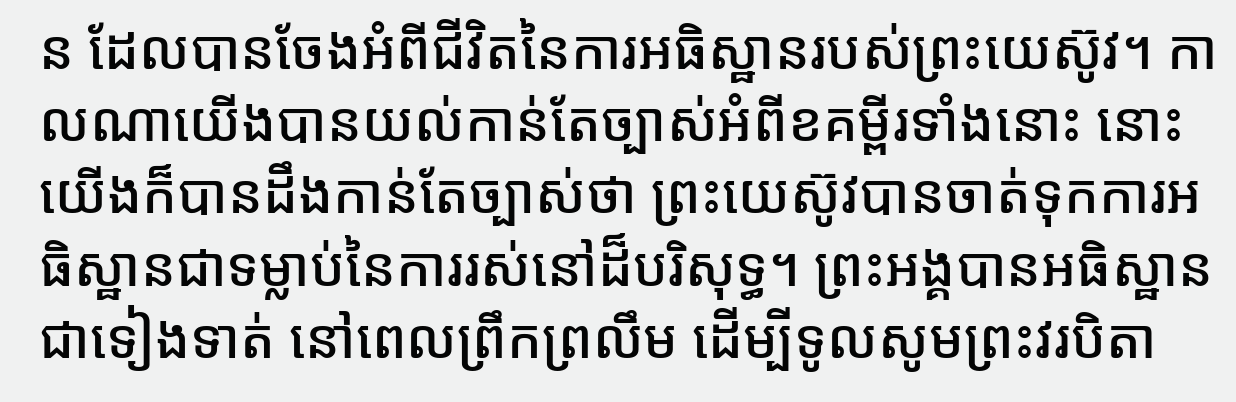ន ដែលបានចែងអំពីជីវិតនៃការអធិស្ឋានរបស់ព្រះយេស៊ូវ។ កាលណាយើងបានយល់កាន់តែច្បាស់អំពីខគម្ពីរទាំងនោះ នោះយើងក៏បានដឹងកាន់តែច្បាស់ថា ព្រះយេស៊ូវបានចាត់ទុកការអធិស្ឋានជាទម្លាប់នៃការរស់នៅដ៏បរិសុទ្ធ។ ព្រះអង្គបានអធិស្ឋានជាទៀងទាត់ នៅពេលព្រឹកព្រលឹម ដើម្បីទូលសូមព្រះវរបិតា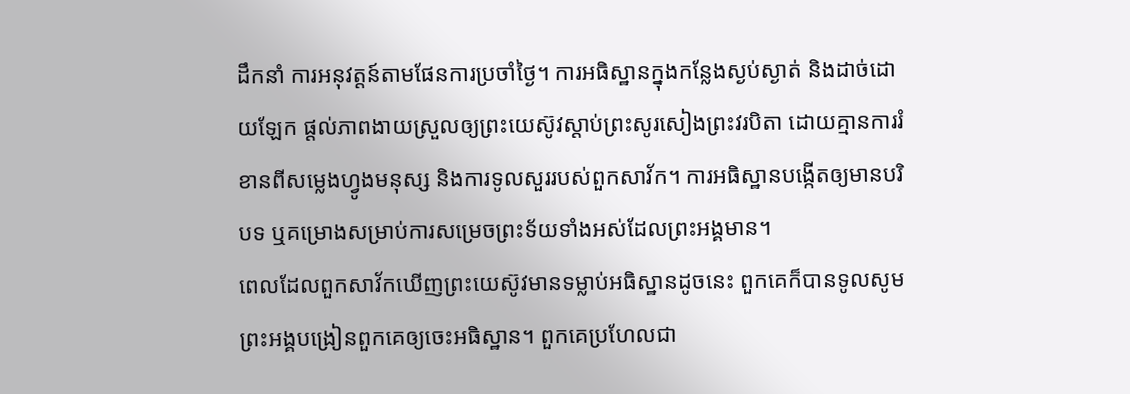ដឹកនាំ ការអនុវត្តន៍តាមផែនការប្រចាំថ្ងៃ។ ការអធិស្ឋានក្នុងកន្លែងស្ងប់ស្ងាត់ និងដាច់ដោយឡែក ផ្តល់ភាពងាយស្រួលឲ្យព្រះយេស៊ូវស្តាប់ព្រះសូរសៀងព្រះវរបិតា ដោយគ្មានការរំខានពីសម្លេងហ្វូងមនុស្ស និងការទូលសួររបស់ពួកសាវ័ក។ ការអធិស្ឋានបង្កើតឲ្យមានបរិបទ ឬគម្រោងសម្រាប់ការសម្រេចព្រះទ័យទាំងអស់ដែលព្រះអង្គមាន។
ពេលដែលពួកសាវ័កឃើញព្រះយេស៊ូវមានទម្លាប់អធិស្ឋានដូចនេះ ពួកគេក៏បានទូលសូមព្រះអង្គបង្រៀនពួកគេឲ្យចេះអធិស្ឋាន។ ពួកគេប្រហែលជា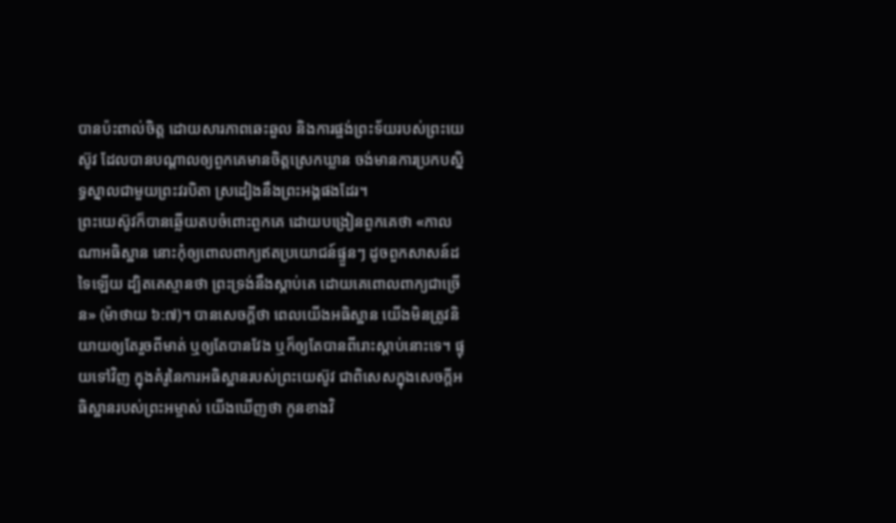បានប៉ះពាល់ចិត្ត ដោយសារភាពឆេះឆួល និងការផ្ចង់ព្រះទ័យរបស់ព្រះយេស៊ូវ ដែលបានបណ្ដាលឲ្យពួកគេមានចិត្តស្រេកឃ្លាន ចង់មានការប្រកបស្និទ្ធស្នាលជាមួយព្រះវរបិតា ស្រដៀងនឹងព្រះអង្គផងដែរ។
ព្រះយេស៊ូវក៏បានឆ្លើយតបចំពោះពួកគេ ដោយបង្រៀនពួកគេថា «កាលណាអធិស្ឋាន នោះកុំឲ្យពោលពាក្យឥតប្រយោជន៍ផ្ទួនៗ ដូចពួកសាសន៍ដទៃឡើយ ដ្បិតគេស្មានថា ព្រះទ្រង់នឹងស្តាប់គេ ដោយគេពោលពាក្យជាច្រើន» (ម៉ាថាយ ៦:៧)។ បានសេចក្តីថា ពេលយើងអធិស្ឋាន យើងមិនត្រូវនិយាយឲ្យតែរួចពីមាត់ ឬឲ្យតែបានវែង ឬក៏ឲ្យតែបានពីរោះស្តាប់នោះទេ។ ផ្ទុយទៅវិញ ក្នុងគំរូនៃការអធិស្ឋានរបស់ព្រះយេស៊ូវ ជាពិសេសក្នុងសេចក្តីអធិស្ឋានរបស់ព្រះអម្ចាស់ យើងឃើញថា កូនខាងវិ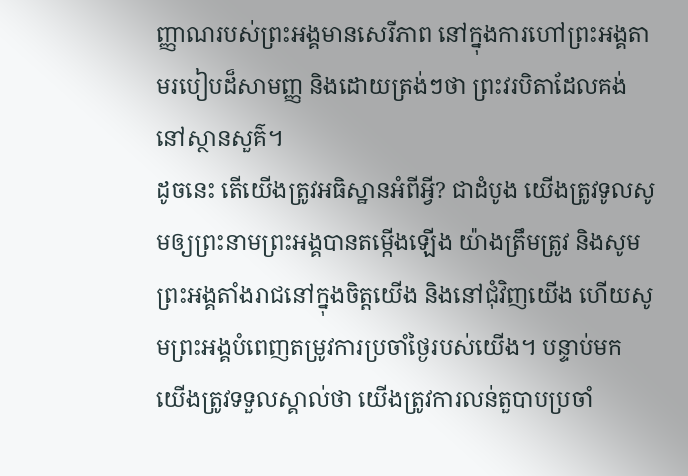ញ្ញាណរបស់ព្រះអង្គមានសេរីភាព នៅក្នុងការហៅព្រះអង្គតាមរបៀបដ៏សាមញ្ញ និងដោយត្រង់ៗថា ព្រះវរបិតាដែលគង់នៅស្ថានសួគ៌។
ដូចនេះ តើយើងត្រូវអធិស្ឋានអំពីអ្វី? ជាដំបូង យើងត្រូវទូលសូមឲ្យព្រះនាមព្រះអង្គបានតម្កើងឡើង យ៉ាងត្រឹមត្រូវ និងសូមព្រះអង្គតាំងរាជនៅក្នុងចិត្តយើង និងនៅជុំវិញយើង ហើយសូមព្រះអង្គបំពេញតម្រូវការប្រចាំថ្ងៃរបស់យើង។ បន្ទាប់មក យើងត្រូវទទួលស្គាល់ថា យើងត្រូវការលន់តួបាបប្រចាំ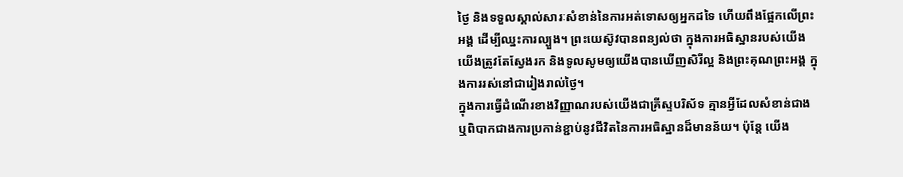ថ្ងៃ និងទទួលស្គាល់សារៈសំខាន់នៃការអត់ទោសឲ្យអ្នកដទៃ ហើយពឹងផ្អែកលើព្រះអង្គ ដើម្បីឈ្នះការល្បួង។ ព្រះយេស៊ូវបានពន្យល់ថា ក្នុងការអធិស្ឋានរបស់យើង យើងត្រូវតែស្វែងរក និងទូលសូមឲ្យយើងបានឃើញសិរីល្អ និងព្រះគុណព្រះអង្គ ក្នុងការរស់នៅជារៀងរាល់ថ្ងៃ។
ក្នុងការធ្វើដំណើរខាងវិញ្ញាណរបស់យើងជាគ្រីស្ទបរិស័ទ គ្មានអ្វីដែលសំខាន់ជាង ឬពិបាកជាងការប្រកាន់ខ្ជាប់នូវជីវិតនៃការអធិស្ឋានដ៏មានន័យ។ ប៉ុន្តែ យើង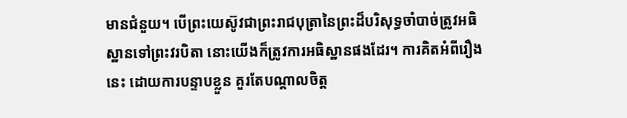មានជំនួយ។ បើព្រះយេស៊ូវជាព្រះរាជបុត្រានៃព្រះដ៏បរិសុទ្ធចាំបាច់ត្រូវអធិស្ឋានទៅព្រះវរបិតា នោះយើងក៏ត្រូវការអធិស្ឋានផងដែរ។ ការគិតអំពីរឿងនេះ ដោយការបន្ទាបខ្លួន គួរតែបណ្ដាលចិត្ត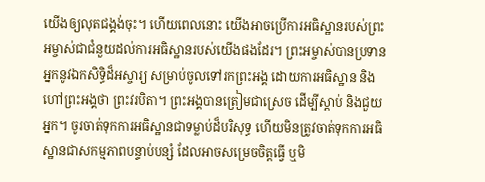យើងឲ្យលុតជង្គង់ចុះ។ ហើយពេលនោះ យើងអាចប្រើការអធិស្ឋានរបស់ព្រះអម្ចាស់ជាជំនួយដល់ការអធិស្ឋានរបស់យើងផងដែរ។ ព្រះអម្ចាស់បានប្រទានអ្នកនូវឯកសិទ្ធិដ៏អស្ចារ្យ សម្រាប់ចូលទៅរកព្រះអង្គ ដោយការអធិស្ឋាន និងហៅព្រះអង្គថា ព្រះវរបិតា។ ព្រះអង្គបានត្រៀមជាស្រេច ដើម្បីស្តាប់ និងជួយអ្នក។ ចូរចាត់ទុកការអធិស្ឋានជាទម្លាប់ដ៏បរិសុទ្ធ ហើយមិនត្រូវចាត់ទុកការអធិស្ឋានជាសកម្មភាពបន្ទាប់បន្សំ ដែលអាចសម្រេចចិត្តធ្វើ ឬមិ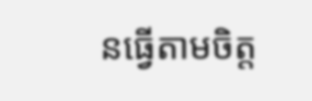នធ្វើតាមចិត្ត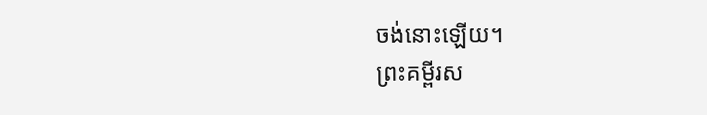ចង់នោះឡើយ។
ព្រះគម្ពីរស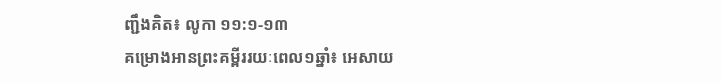ញ្ជឹងគិត៖ លូកា ១១:១-១៣
គម្រោងអានព្រះគម្ពីររយៈពេល១ឆ្នាំ៖ អេសាយ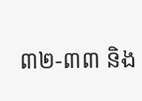៣២-៣៣ និង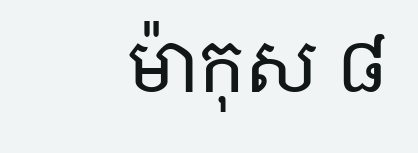ម៉ាកុស ៨